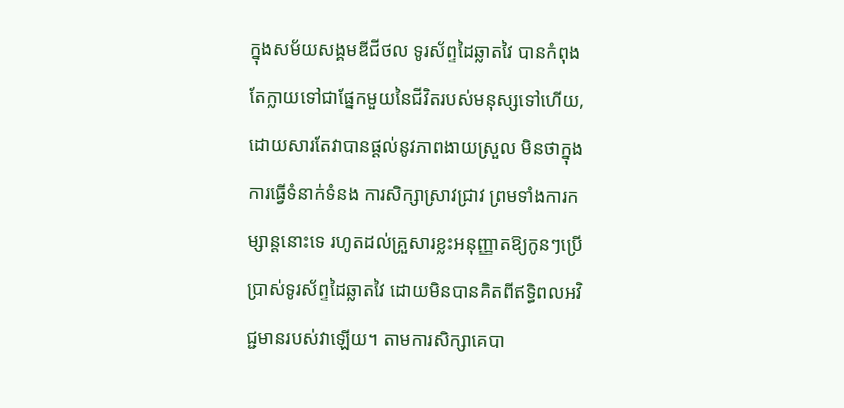ក្នុងសម័យសង្គមឌីជីថល ទូរស័ព្ទដៃឆ្លាតវៃ បានកំពុងតែក្លាយទៅជាផ្នែកមួយនៃជីវិតរបស់មនុស្សទៅហើយ, ដោយសារតែវាបានផ្តល់នូវភាពងាយស្រួល មិនថាក្នុងការធ្វើទំនាក់ទំនង ការសិក្សាស្រាវជ្រាវ ព្រមទាំងការកម្សាន្តនោះទេ រហូតដល់គ្រួសារខ្លះអនុញ្ញាតឱ្យកូនៗប្រើប្រាស់ទូរស័ព្ទដៃឆ្លាតវៃ ដោយមិនបានគិតពីឥទ្ធិពលអវិជ្ជមានរបស់វាឡើយ។ តាមការសិក្សាគេបា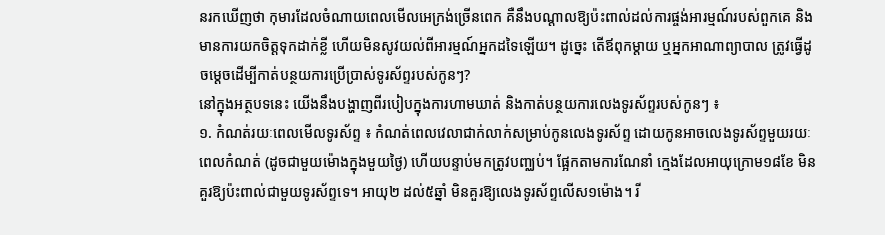នរកឃើញថា កុមារដែលចំណាយពេលមើលអេក្រង់ច្រើនពេក គឺនឹងបណ្តាលឱ្យប៉ះពាល់ដល់ការផ្ចង់អារម្មណ៍របស់ពួកគេ និងមានការយកចិត្តទុកដាក់ខ្លី ហើយមិនសូវយល់ពីអារម្មណ៍អ្នកដទៃឡើយ។ ដូច្នេះ តើឪពុកម្តាយ ឬអ្នកអាណាព្យាបាល ត្រូវធ្វើដូចម្តេចដើម្បីកាត់បន្ថយការប្រើប្រាស់ទូរស័ព្ទរបស់កូនៗ?
នៅក្នុងអត្ថបទនេះ យើងនឹងបង្ហាញពីរបៀបក្នុងការហាមឃាត់ និងកាត់បន្ថយការលេងទូរស័ព្ទរបស់កូនៗ ៖
១. កំណត់រយៈពេលមើលទូរស័ព្ទ ៖ កំណត់ពេលវេលាជាក់លាក់សម្រាប់កូនលេងទូរស័ព្ទ ដោយកូនអាចលេងទូរស័ព្ទមួយរយៈពេលកំណត់ (ដូចជាមួយម៉ោងក្នុងមួយថ្ងៃ) ហើយបន្ទាប់មកត្រូវបញ្ឈប់។ ផ្អែកតាមការណែនាំ ក្មេងដែលអាយុក្រោម១៨ខែ មិនគួរឱ្យប៉ះពាល់ជាមួយទូរស័ព្ទទេ។ អាយុ២ ដល់៥ឆ្នាំ មិនគួរឱ្យលេងទូរស័ព្ទលើស១ម៉ោង។ រី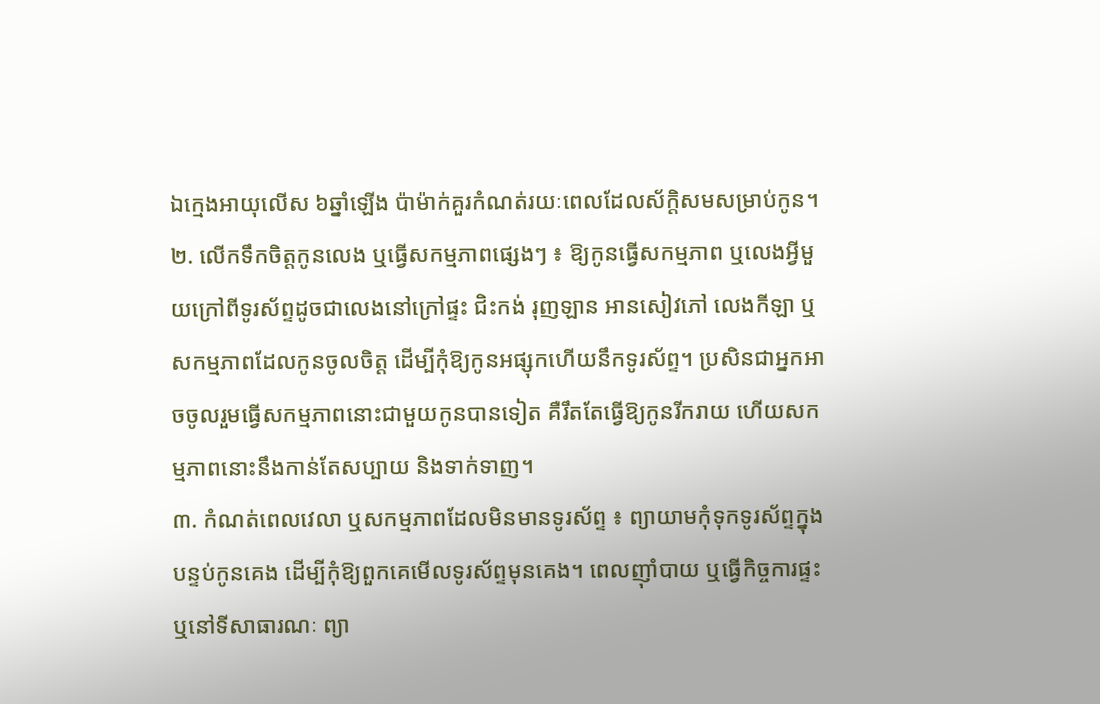ឯក្មេងអាយុលើស ៦ឆ្នាំឡើង ប៉ាម៉ាក់គួរកំណត់រយៈពេលដែលស័ក្តិសមសម្រាប់កូន។
២. លើកទឹកចិត្តកូនលេង ឬធ្វើសកម្មភាពផ្សេងៗ ៖ ឱ្យកូនធ្វើសកម្មភាព ឬលេងអ្វីមួយក្រៅពីទូរស័ព្ទដូចជាលេងនៅក្រៅផ្ទះ ជិះកង់ រុញឡាន អានសៀវភៅ លេងកីឡា ឬសកម្មភាពដែលកូនចូលចិត្ត ដើម្បីកុំឱ្យកូនអផ្សុកហើយនឹកទូរស័ព្ទ។ ប្រសិនជាអ្នកអាចចូលរួមធ្វើសកម្មភាពនោះជាមួយកូនបានទៀត គឺរឹតតែធ្វើឱ្យកូនរីករាយ ហើយសកម្មភាពនោះនឹងកាន់តែសប្បាយ និងទាក់ទាញ។
៣. កំណត់ពេលវេលា ឬសកម្មភាពដែលមិនមានទូរស័ព្ទ ៖ ព្យាយាមកុំទុកទូរស័ព្ទក្នុងបន្ទប់កូនគេង ដើម្បីកុំឱ្យពួកគេមើលទូរស័ព្ទមុនគេង។ ពេលញ៉ាំបាយ ឬធ្វើកិច្ចការផ្ទះ ឬនៅទីសាធារណៈ ព្យា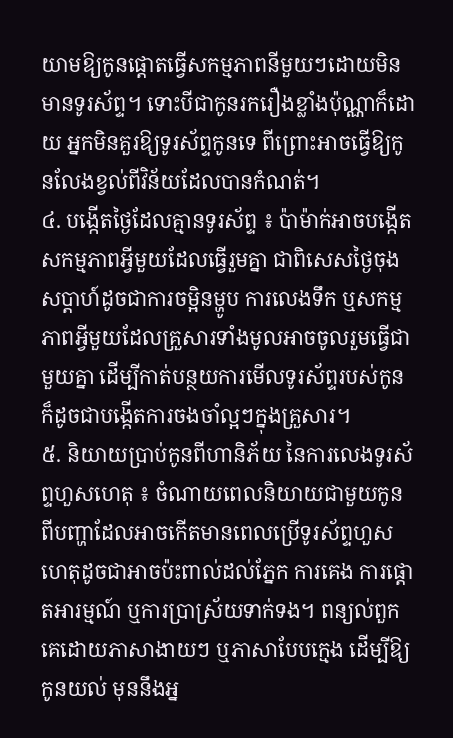យាមឱ្យកូនផ្តោតធ្វើសកម្មភាពនីមួយៗដោយមិនមានទូរស័ព្ទ។ ទោះបីជាកូនរករឿងខ្លាំងប៉ុណ្ណាក៏ដោយ អ្នកមិនគួរឱ្យទូរស័ព្ទកូនទេ ពីព្រោះអាចធ្វើឱ្យកូនលែងខ្វល់ពីវិន័យដែលបានកំណត់។
៤. បង្កើតថ្ងៃដែលគ្មានទូរស័ព្ទ ៖ ប៉ាម៉ាក់អាចបង្កើតសកម្មភាពអ្វីមួយដែលធ្វើរួមគ្នា ជាពិសេសថ្ងៃចុងសប្តាហ៍ដូចជាការចម្អិនម្ហូប ការលេងទឹក ឬសកម្មភាពអ្វីមួយដែលគ្រួសារទាំងមូលអាចចូលរួមធ្វើជាមួយគ្នា ដើម្បីកាត់បន្ថយការមើលទូរស័ព្ទរបស់កូន ក៏ដូចជាបង្កើតការចងចាំល្អៗក្នុងគ្រួសារ។
៥. និយាយប្រាប់កូនពីហានិភ័យ នៃការលេងទូរស័ព្ទហួសហេតុ ៖ ចំណាយពេលនិយាយជាមួយកូនពីបញ្ហាដែលអាចកើតមានពេលប្រើទូរស័ព្ទហួសហេតុដូចជាអាចប៉ះពាល់ដល់ភ្នែក ការគេង ការផ្តោតអារម្មណ៍ ឬការប្រាស្រ័យទាក់ទង។ ពន្យល់ពួកគេដោយភាសាងាយៗ ឬភាសាបែបក្មេង ដើម្បីឱ្យកូនយល់ មុននឹងអ្ន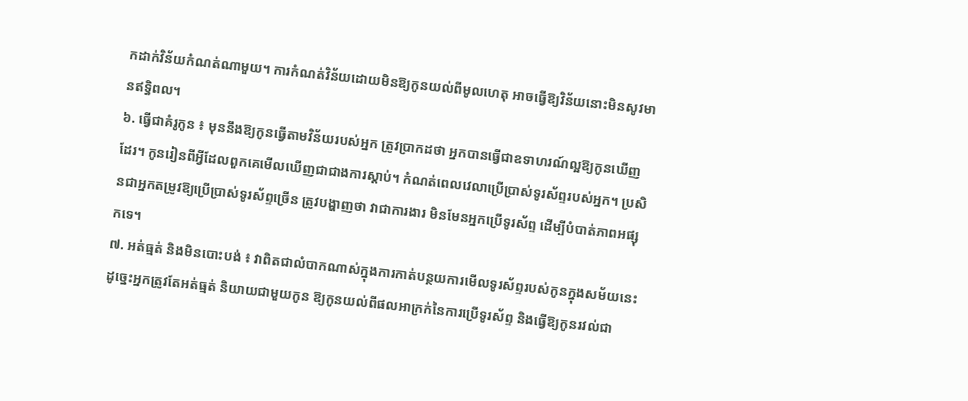កដាក់វិន័យកំណត់ណាមួយ។ ការកំណត់វិន័យដោយមិនឱ្យកូនយល់ពីមូលហេតុ អាចធ្វើឱ្យវិន័យនោះមិនសូវមានឥទ្ធិពល។
៦. ធ្វើជាគំរូកូន ៖ មុននឹងឱ្យកូនធ្វើតាមវិន័យរបស់អ្នក ត្រូវប្រាកដថា អ្នកបានធ្វើជាឧទាហរណ៍ល្អឱ្យកូនឃើញដែរ។ កូនរៀនពីអ្វីដែលពួកគេមើលឃើញជាជាងការស្តាប់។ កំណត់ពេលវេលាប្រើប្រាស់ទូរស័ព្ទរបស់អ្នក។ ប្រសិនជាអ្នកតម្រូវឱ្យប្រើប្រាស់ទូរស័ព្ទច្រើន ត្រូវបង្ហាញថា វាជាការងារ មិនមែនអ្នកប្រើទូរស័ព្ទ ដើម្បីបំបាត់ភាពអផ្សុកទេ។
៧. អត់ធ្មត់ និងមិនបោះបង់ ៖ វាពិតជាលំបាកណាស់ក្នុងការកាត់បន្ថយការមើលទូរស័ព្ទរបស់កូនក្នុងសម័យនេះ ដូច្នេះអ្នកត្រូវតែអត់ធ្មត់ និយាយជាមួយកូន ឱ្យកូនយល់ពីផលអាក្រក់នៃការប្រើទូរស័ព្ទ និងធ្វើឱ្យកូនរវល់ជា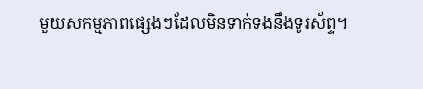មួយសកម្មភាពផ្សេងៗដែលមិនទាក់ទងនឹងទូរស័ព្ទ។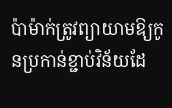ប៉ាម៉ាក់ត្រូវព្យាយាមឱ្យកូនប្រកាន់ខ្ជាប់វិន័យដែ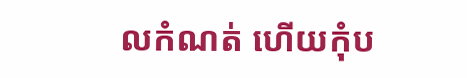លកំណត់ ហើយកុំប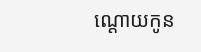ណ្តោយកូន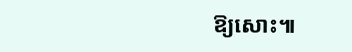ឱ្យសោះ៕